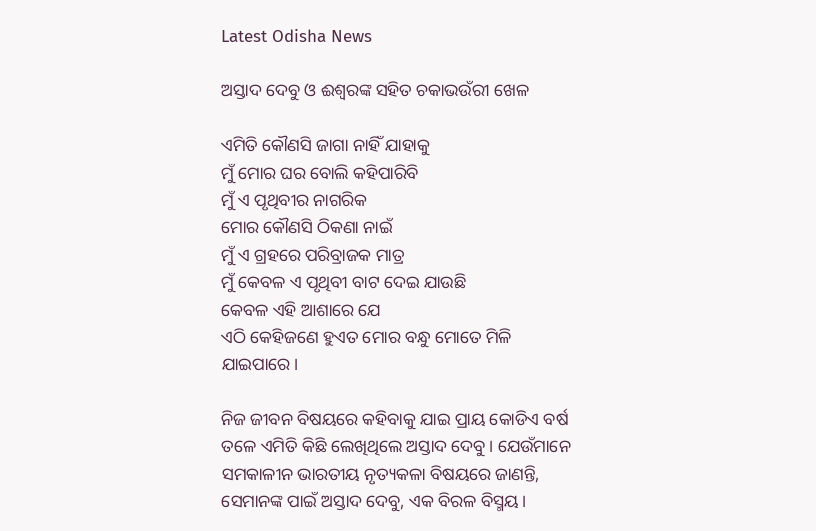Latest Odisha News

ଅସ୍ତାଦ ଦେବୁ ଓ ଈଶ୍ଵରଙ୍କ ସହିତ ଚକାଭଉଁରୀ ଖେଳ

ଏମିତି କୌଣସି ଜାଗା ନାହିଁ ଯାହାକୁ
ମୁଁ ମୋର ଘର ବୋଲି କହିପାରିବି
ମୁଁ ଏ ପୃଥିବୀର ନାଗରିକ
ମୋର କୌଣସି ଠିକଣା ନାଇଁ
ମୁଁ ଏ ଗ୍ରହରେ ପରିବ୍ରାଜକ ମାତ୍ର
ମୁଁ କେବଳ ଏ ପୃଥିବୀ ବାଟ ଦେଇ ଯାଉଛି
କେବଳ ଏହି ଆଶାରେ ଯେ
ଏଠି କେହିଜଣେ ହୁଏତ ମୋର ବନ୍ଧୁ ମୋତେ ମିଳି ଯାଇପାରେ।

ନିଜ ଜୀବନ ବିଷୟରେ କହିବାକୁ ଯାଇ ପ୍ରାୟ କୋଡିଏ ବର୍ଷ ତଳେ ଏମିତି କିଛି ଲେଖିଥିଲେ ଅସ୍ତାଦ ଦେବୁ। ଯେଉଁମାନେ ସମକାଳୀନ ଭାରତୀୟ ନୃତ୍ୟକଳା ବିଷୟରେ ଜାଣନ୍ତି, ସେମାନଙ୍କ ପାଇଁ ଅସ୍ତାଦ ଦେବୁ, ଏକ ବିରଳ ବିସ୍ମୟ।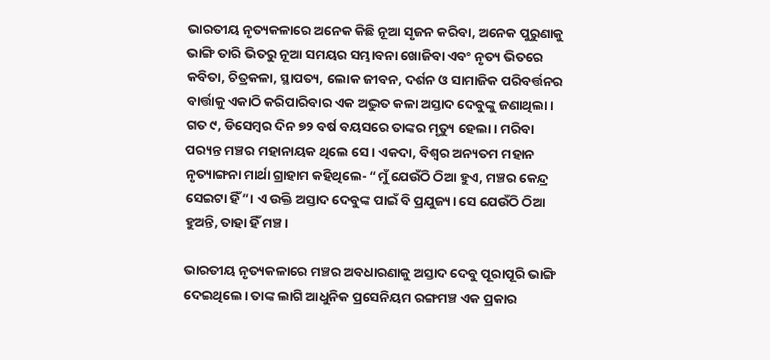ଭାରତୀୟ ନୃତ୍ୟକଳାରେ ଅନେକ କିଛି ନୂଆ ସୃଜନ କରିବା, ଅନେକ ପୁରୁଣାକୁ ଭାଙ୍ଗି ତାରି ଭିତରୁ ନୂଆ ସମୟର ସମ୍ଭାବନା ଖୋଜିବା ଏବଂ ନୃତ୍ୟ ଭିତରେ କବିତା, ଚିତ୍ରକଳା, ସ୍ଥାପତ୍ୟ, ଲୋକ ଜୀବନ, ଦର୍ଶନ ଓ ସାମାଜିକ ପରିବର୍ତ୍ତନର ବାର୍ତ୍ତାକୁ ଏକାଠି କରିପାରିବାର ଏକ ଅଦ୍ଭୁତ କଳା ଅସ୍ତାଦ ଦେବୁଙ୍କୁ ଜଣାଥିଲା। ଗତ ୯, ଡିସେମ୍ବର ଦିନ ୭୨ ବର୍ଷ ବୟସରେ ତାଙ୍କର ମୃତ୍ୟୁ ହେଲା। ମରିବା ପର‌୍ୟନ୍ତ ମଞ୍ଚର ମହାନାୟକ ଥିଲେ ସେ। ଏକଦା, ବିଶ୍ଵର ଅନ୍ୟତମ ମହାନ ନୃତ୍ୟାଙ୍ଗନା ମାର୍ଥା ଗ୍ରାହାମ କହିଥିଲେ- “ମୁଁ ଯେଉଁଠି ଠିଆ ହୁଏ, ମଞ୍ଚର କେନ୍ଦ୍ର ସେଇଟା ହିଁ”। ଏ ଉକ୍ତି ଅସ୍ତାଦ ଦେବୁଙ୍କ ପାଇଁ ବି ପ୍ରଯୁଜ୍ୟ। ସେ ଯେଉଁଠି ଠିଆ ହୁଅନ୍ତି, ତାହା ହିଁ ମଞ୍ଚ।

ଭାରତୀୟ ନୃତ୍ୟକଳାରେ ମଞ୍ଚର ଅବଧାରଣାକୁ ଅସ୍ତାଦ ଦେବୁ ପୂରାପୂରି ଭାଙ୍ଗି ଦେଇଥିଲେ। ତାଙ୍କ ଲାଗି ଆଧୁନିକ ପ୍ରସେନିୟମ ରଙ୍ଗମଞ୍ଚ ଏକ ପ୍ରକାର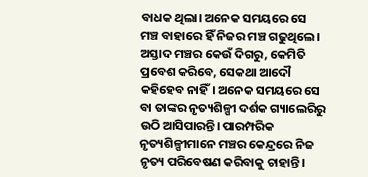ବାଧକ ଥିଲା। ଅନେକ ସମୟରେ ସେ ମଞ୍ଚ ବାହାରେ ହିଁ ନିଜର ମଞ୍ଚ ଗଢୁଥିଲେ। ଅସ୍ତାଦ ମଞ୍ଚର କେଉଁ ଦିଗରୁ, କେମିତି ପ୍ରବେଶ କରିବେ, ସେକଥା ଆଦୌ କହିହେବ ନାହିଁ। ଅନେକ ସମୟରେ ସେ ବା ତାଙ୍କର ନୃତ୍ୟଶିଳ୍ପୀ ଦର୍ଶକ ଗ୍ୟାଲେରିରୁ ଉଠି ଆସିପାରନ୍ତି। ପାରମ୍ପରିକ ନୃତ୍ୟଶିଳ୍ପୀମାନେ ମଞ୍ଚର କେନ୍ଦ୍ରରେ ନିଜ ନୃତ୍ୟ ପରିବେଷଣ କରିବାକୁ ଚାହାନ୍ତି।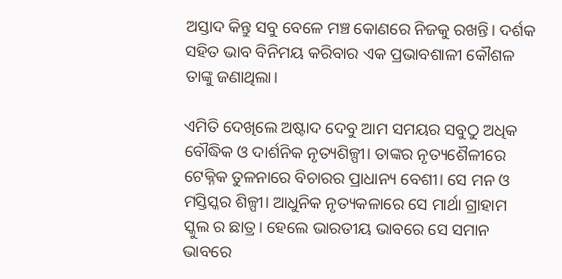ଅସ୍ତାଦ କିନ୍ତୁ ସବୁ ବେଳେ ମଞ୍ଚ କୋଣରେ ନିଜକୁ ରଖନ୍ତି। ଦର୍ଶକ ସହିତ ଭାବ ବିନିମୟ କରିବାର ଏକ ପ୍ରଭାବଶାଳୀ କୌଶଳ ତାଙ୍କୁ ଜଣାଥିଲା।

ଏମିତି ଦେଖିଲେ ଅଷ୍ଟାଦ ଦେବୁ ଆମ ସମୟର ସବୁଠୁ ଅଧିକ ବୌଦ୍ଧିକ ଓ ଦାର୍ଶନିକ ନୃତ୍ୟଶିଳ୍ପୀ। ତାଙ୍କର ନୃତ୍ୟଶୈଳୀରେ ଟେକ୍ନିକ ତୁଳନାରେ ବିଚାରର ପ୍ରାଧାନ୍ୟ ବେଶୀ। ସେ ମନ ଓ ମସ୍ତିସ୍କର ଶିଳ୍ପୀ। ଆଧୁନିକ ନୃତ୍ୟକଳାରେ ସେ ମାର୍ଥା ଗ୍ରାହାମ ସ୍କୁଲ ର ଛାତ୍ର। ହେଲେ ଭାରତୀୟ ଭାବରେ ସେ ସମାନ ଭାବରେ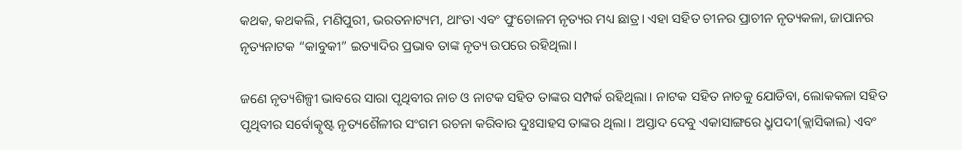କଥକ, କଥକଲି, ମଣିପୁରୀ, ଭରତନାଟ୍ୟମ, ଥାଂତା ଏବଂ ପୁଂଚୋଳମ ନୃତ୍ୟର ମଧ୍ୟ ଛାତ୍ର। ଏହା ସହିତ ଚୀନର ପ୍ରାଚୀନ ନୃତ୍ୟକଳା, ଜାପାନର ନୃତ୍ୟନାଟକ “କାବୁକୀ” ଇତ୍ୟାଦିର ପ୍ରଭାବ ତାଙ୍କ ନୃତ୍ୟ ଉପରେ ରହିଥିଲା।

ଜଣେ ନୃତ୍ୟଶିଳ୍ପୀ ଭାବରେ ସାରା ପୃଥିବୀର ନାଚ ଓ ନାଟକ ସହିତ ତାଙ୍କର ସମ୍ପର୍କ ରହିଥିଲା। ନାଟକ ସହିତ ନାଚକୁ ଯୋଡିବା, ଲୋକକଳା ସହିତ ପୃଥିବୀର ସର୍ବୋତ୍କୃଷ୍ଟ ନୃତ୍ୟଶୈଳୀର ସଂଗମ ରଚନା କରିବାର ଦୁଃସାହସ ତାଙ୍କର ଥିଲା। ଅସ୍ତାଦ ଦେବୁ ଏକାସାଙ୍ଗରେ ଧ୍ରୁପଦୀ(କ୍ଲାସିକାଲ) ଏବଂ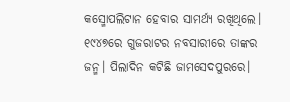କସ୍ମୋପଲିଟାନ ହେବାର ସାମର୍ଥ୍ୟ ରଖିଥିଲେ। ୧୯୪୭ରେ ଗୁଜରାଟର ନବସାରୀରେ ତାଙ୍କର ଜନ୍ମ। ପିଲାଦିନ କଟିଛି ଜାମସେଦପୁରରେ।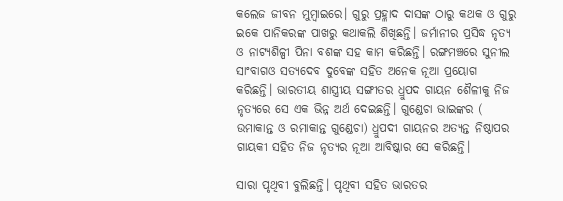କଲେଜ ଜୀବନ ମୁମ୍ବାଇରେ। ଗୁରୁ ପ୍ରହ୍ଳାଦ ଦାସଙ୍କ ଠାରୁ କଥକ ଓ ଗୁରୁ ଇକେ ପାନିକରଙ୍କ ପାଖରୁ କଥାକଲି ଶିଖିଛନ୍ତି। ଜର୍ମାନୀର ପ୍ରସିଦ୍ଧ ନୃତ୍ୟ ଓ ନାଟ୍ୟଶିଳ୍ପୀ ପିନା ବଶଙ୍କ ସହ କାମ କରିଛନ୍ତି। ରଙ୍ଗମଞ୍ଚରେ ସୁନୀଲ ସାଂବାଗଓ ସତ୍ୟଦେବ ଦୁବେଙ୍କ ସହିତ ଅନେକ ନୂଆ ପ୍ରୟୋଗ କରିଛନ୍ତି। ଭାରତୀୟ ଶାସ୍ତ୍ରୀୟ ସଙ୍ଗୀତର ଧ୍ରୁପଦ ଗାୟନ ଶୈଳୀକୁ ନିଜ ନୃତ୍ୟରେ ସେ ଏକ ଭିନ୍ନ ଅର୍ଥ ଦେଇଛନ୍ତି। ଗୁଣ୍ଡେଚା ଭାଇଙ୍କର ( ଉମାକାନ୍ତ ଓ ରମାକାନ୍ତ ଗୁଣ୍ଡେଚା) ଧ୍ରୁପଦୀ ଗାୟନର ଅତ୍ୟନ୍ତ ନିଷ୍ଠାପର ଗାୟକୀ ସହିତ ନିଜ ନୃତ୍ୟର ନୂଆ ଆବିଷ୍କାର ସେ କରିଛନ୍ତି।

ସାରା ପୃଥିବୀ ବୁଲିଛନ୍ତି। ପୃଥିବୀ ସହିତ ଭାରତର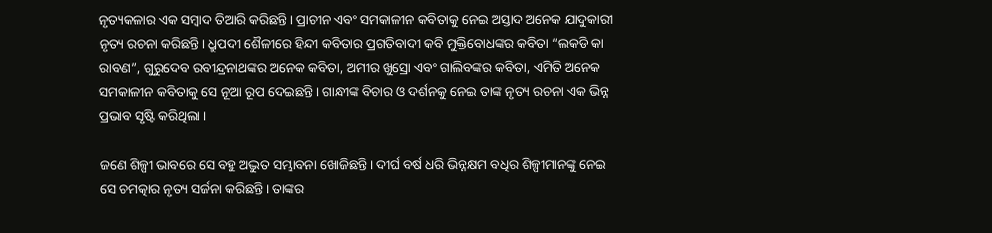ନୃତ୍ୟକଳାର ଏକ ସମ୍ବାଦ ତିଆରି କରିଛନ୍ତି। ପ୍ରାଚୀନ ଏବଂ ସମକାଳୀନ କବିତାକୁ ନେଇ ଅସ୍ତାଦ ଅନେକ ଯାଦୁକାରୀ ନୃତ୍ୟ ରଚନା କରିଛନ୍ତି। ଧ୍ରୁପଦୀ ଶୈଳୀରେ ହିନ୍ଦୀ କବିତାର ପ୍ରଗତିବାଦୀ କବି ମୁକ୍ତିବୋଧଙ୍କର କବିତା “ଲକଡି କା ରାବଣ”, ଗୁରୁଦେବ ରବୀନ୍ଦ୍ରନାଥଙ୍କର ଅନେକ କବିତା, ଅମୀର ଖୁସ୍ରୋ ଏବଂ ଗାଲିବଙ୍କର କବିତା, ଏମିତି ଅନେକ ସମକାଳୀନ କବିତାକୁ ସେ ନୂଆ ରୂପ ଦେଇଛନ୍ତି। ଗାନ୍ଧୀଙ୍କ ବିଚାର ଓ ଦର୍ଶନକୁ ନେଇ ତାଙ୍କ ନୃତ୍ୟ ରଚନା ଏକ ଭିନ୍ନ ପ୍ରଭାବ ସୃଷ୍ଟି କରିଥିଲା ।

ଜଣେ ଶିଳ୍ପୀ ଭାବରେ ସେ ବହୁ ଅଦ୍ଭୁତ ସମ୍ଭାବନା ଖୋଜିଛନ୍ତି। ଦୀର୍ଘ ବର୍ଷ ଧରି ଭିନ୍ନକ୍ଷମ ବଧିର ଶିଳ୍ପୀମାନଙ୍କୁ ନେଇ ସେ ଚମତ୍କାର ନୃତ୍ୟ ସର୍ଜନା କରିଛନ୍ତି। ତାଙ୍କର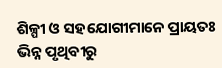ଶିଳ୍ପୀ ଓ ସହଯୋଗୀମାନେ ପ୍ରାୟତଃ ଭିନ୍ନ ପୃଥିବୀରୁ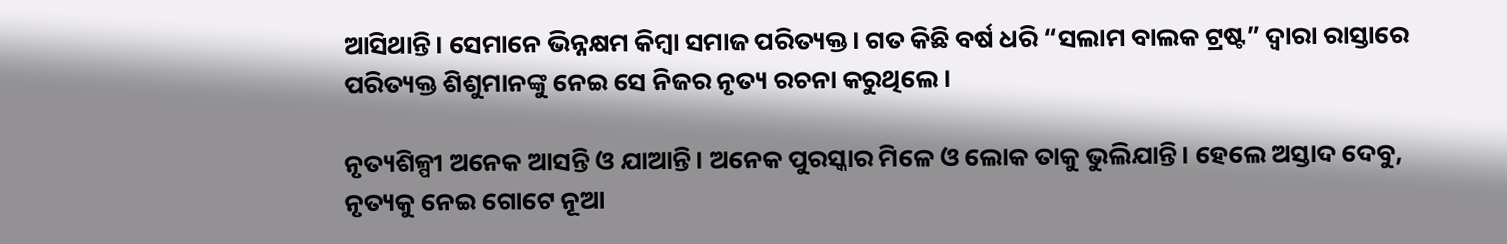ଆସିଥାନ୍ତି। ସେମାନେ ଭିନ୍ନକ୍ଷମ କିମ୍ବା ସମାଜ ପରିତ୍ୟକ୍ତ। ଗତ କିଛି ବର୍ଷ ଧରି “ସଲାମ ବାଲକ ଟ୍ରଷ୍ଟ” ଦ୍ଵାରା ରାସ୍ତାରେ ପରିତ୍ୟକ୍ତ ଶିଶୁମାନଙ୍କୁ ନେଇ ସେ ନିଜର ନୃତ୍ୟ ରଚନା କରୁଥିଲେ।

ନୃତ୍ୟଶିଳ୍ପୀ ଅନେକ ଆସନ୍ତି ଓ ଯାଆନ୍ତି। ଅନେକ ପୁରସ୍କାର ମିଳେ ଓ ଲୋକ ତାକୁ ଭୁଲିଯାନ୍ତି। ହେଲେ ଅସ୍ତାଦ ଦେବୁ, ନୃତ୍ୟକୁ ନେଇ ଗୋଟେ ନୂଆ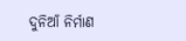ଦୁନିଆଁ ନିର୍ମାଣ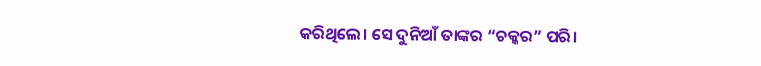କରିଥିଲେ। ସେ ଦୁନିଆଁ ତାଙ୍କର “ଚକ୍କର” ପରି।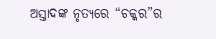ଅସ୍ତାଦଙ୍କ ନୃତ୍ୟରେ “ଚକ୍କର”ର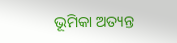ଭୂମିକା ଅତ୍ୟନ୍ତ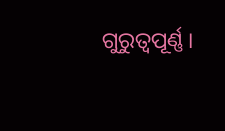ଗୁରୁତ୍ୱପୂର୍ଣ୍ଣ।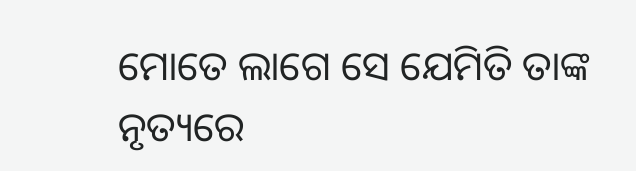ମୋତେ ଲାଗେ ସେ ଯେମିତି ତାଙ୍କ ନୃତ୍ୟରେ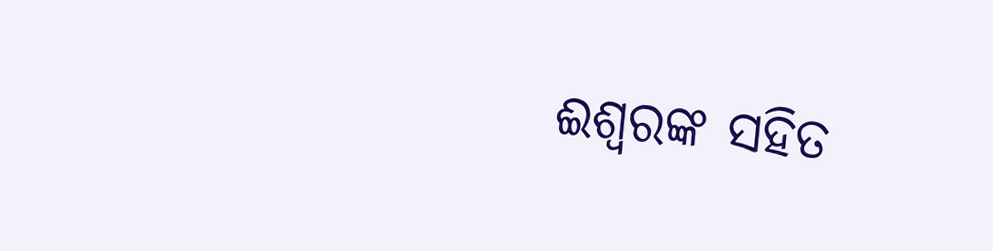ଈଶ୍ବରଙ୍କ ସହିତ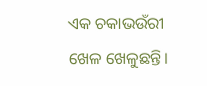ଏକ ଚକାଭଉଁରୀ ଖେଳ ଖେଳୁଛନ୍ତି।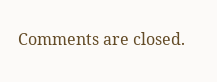Comments are closed.